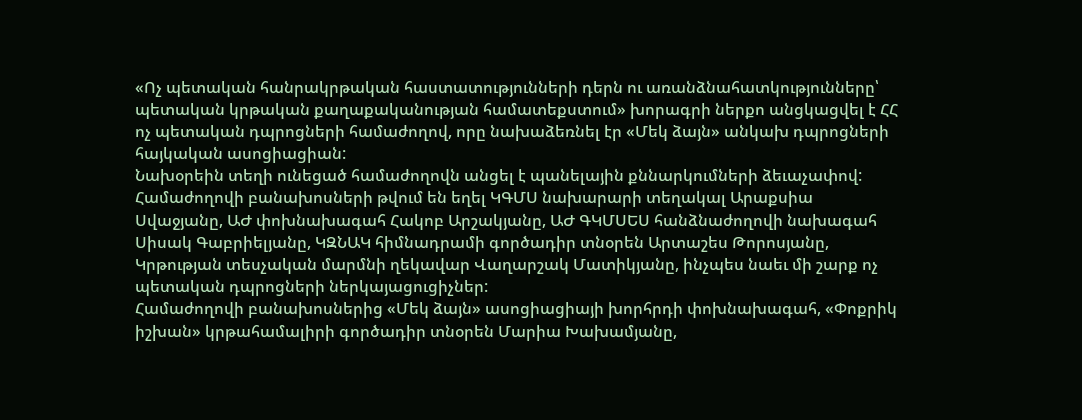«Ոչ պետական հանրակրթական հաստատությունների դերն ու առանձնահատկությունները՝ պետական կրթական քաղաքականության համատեքստում» խորագրի ներքո անցկացվել է ՀՀ ոչ պետական դպրոցների համաժողով, որը նախաձեռնել էր «Մեկ ձայն» անկախ դպրոցների հայկական ասոցիացիան:
Նախօրեին տեղի ունեցած համաժողովն անցել է պանելային քննարկումների ձեւաչափով: Համաժողովի բանախոսների թվում են եղել ԿԳՄՍ նախարարի տեղակալ Արաքսիա Սվաջյանը, ԱԺ փոխնախագահ Հակոբ Արշակյանը, ԱԺ ԳԿՄՍԵՍ հանձնաժողովի նախագահ Սիսակ Գաբրիելյանը, ԿԶՆԱԿ հիմնադրամի գործադիր տնօրեն Արտաշես Թորոսյանը, Կրթության տեսչական մարմնի ղեկավար Վաղարշակ Մատիկյանը, ինչպես նաեւ մի շարք ոչ պետական դպրոցների ներկայացուցիչներ:
Համաժողովի բանախոսներից «Մեկ ձայն» ասոցիացիայի խորհրդի փոխնախագահ, «Փոքրիկ իշխան» կրթահամալիրի գործադիր տնօրեն Մարիա Խախամյանը,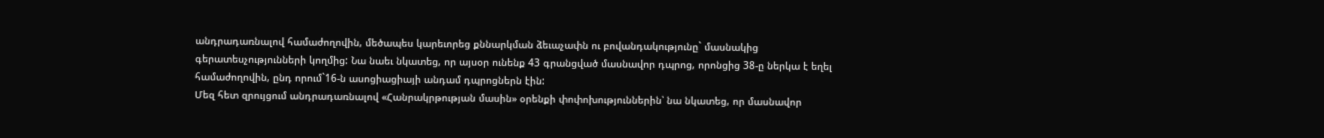անդրադառնալով համաժողովին, մեծապես կարեւորեց քննարկման ձեւաչափն ու բովանդակությունը` մասնակից գերատեսչությունների կողմից: Նա նաեւ նկատեց, որ այսօր ունենք 43 գրանցված մասնավոր դպրոց, որոնցից 38-ը ներկա է եղել համաժողովին, ընդ որում`16-ն ասոցիացիայի անդամ դպրոցներն էին:
Մեզ հետ զրույցում անդրադառնալով «Հանրակրթության մասին» օրենքի փոփոխություններին՝ նա նկատեց, որ մասնավոր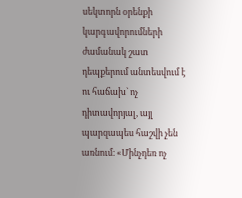սեկտորն օրենքի կարգավորումների ժամանակ շատ դեպքերում անտեսվում է ու հաճախ` ոչ դիտավորյալ, այլ պարզապես հաշվի չեն առնում։ «Մինչդեռ ոչ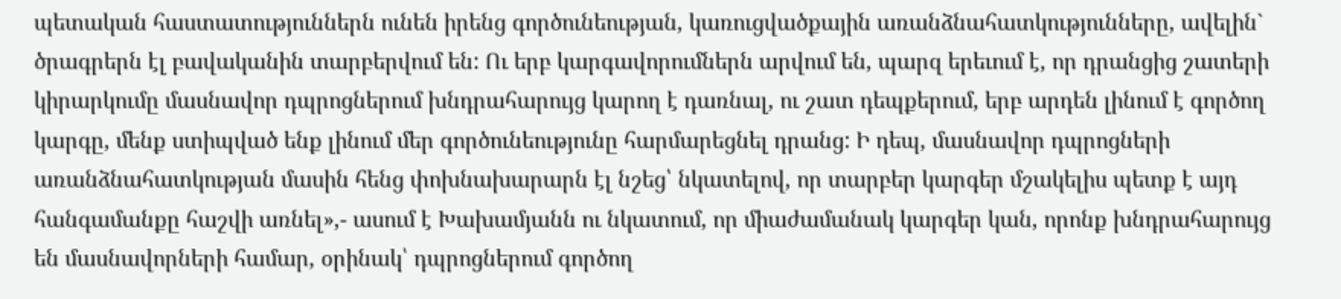պետական հաստատություններն ունեն իրենց գործունեության, կառուցվածքային առանձնահատկությունները, ավելին` ծրագրերն էլ բավականին տարբերվում են: Ու երբ կարգավորումներն արվում են, պարզ երեւում է, որ դրանցից շատերի կիրարկումը մասնավոր դպրոցներում խնդրահարույց կարող է դառնալ, ու շատ դեպքերում, երբ արդեն լինում է գործող կարգը, մենք ստիպված ենք լինում մեր գործունեությունը հարմարեցնել դրանց: Ի դեպ, մասնավոր դպրոցների առանձնահատկության մասին հենց փոխնախարարն էլ նշեց՝ նկատելով, որ տարբեր կարգեր մշակելիս պետք է այդ հանգամանքը հաշվի առնել»,- ասում է Խախամյանն ու նկատում, որ միաժամանակ կարգեր կան, որոնք խնդրահարույց են մասնավորների համար, օրինակ՝ դպրոցներում գործող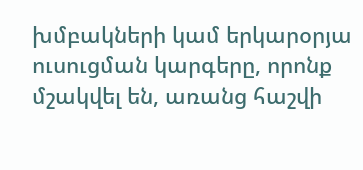խմբակների կամ երկարօրյա ուսուցման կարգերը, որոնք մշակվել են, առանց հաշվի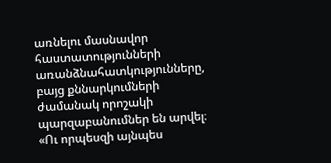առնելու մասնավոր հաստատությունների առանձնահատկությունները, բայց քննարկումների ժամանակ որոշակի պարզաբանումներ են արվել։ «Ու որպեսզի այնպես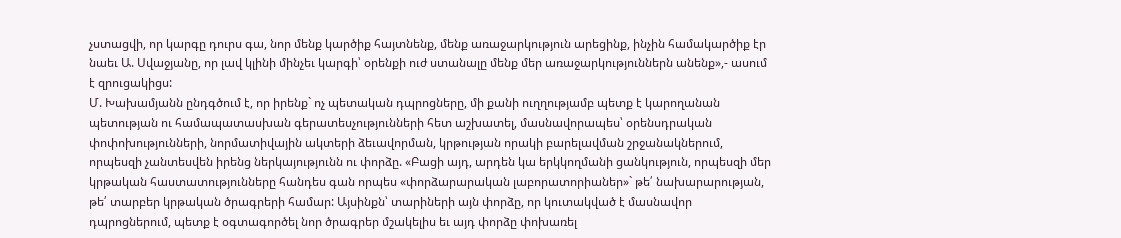չստացվի, որ կարգը դուրս գա, նոր մենք կարծիք հայտնենք, մենք առաջարկություն արեցինք, ինչին համակարծիք էր նաեւ Ա. Սվաջյանը, որ լավ կլինի մինչեւ կարգի՝ օրենքի ուժ ստանալը մենք մեր առաջարկություններն անենք»,- ասում է զրուցակիցս:
Մ. Խախամյանն ընդգծում է, որ իրենք` ոչ պետական դպրոցները, մի քանի ուղղությամբ պետք է կարողանան պետության ու համապատասխան գերատեսչությունների հետ աշխատել, մասնավորապես՝ օրենսդրական փոփոխությունների, նորմատիվային ակտերի ձեւավորման, կրթության որակի բարելավման շրջանակներում, որպեսզի չանտեսվեն իրենց ներկայությունն ու փորձը. «Բացի այդ, արդեն կա երկկողմանի ցանկություն, որպեսզի մեր կրթական հաստատությունները հանդես գան որպես «փորձարարական լաբորատորիաներ»` թե՛ նախարարության, թե՛ տարբեր կրթական ծրագրերի համար: Այսինքն՝ տարիների այն փորձը, որ կուտակված է մասնավոր դպրոցներում, պետք է օգտագործել նոր ծրագրեր մշակելիս եւ այդ փորձը փոխառել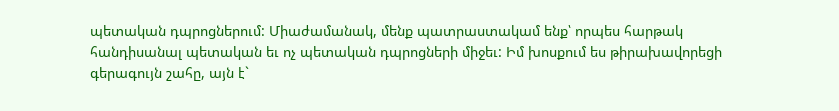պետական դպրոցներում: Միաժամանակ, մենք պատրաստակամ ենք՝ որպես հարթակ հանդիսանալ պետական եւ ոչ պետական դպրոցների միջեւ: Իմ խոսքում ես թիրախավորեցի գերագույն շահը, այն է`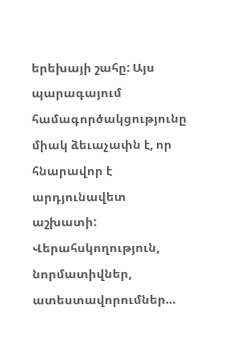երեխայի շահը: Այս պարագայում համագործակցությունը միակ ձեւաչափն է, որ հնարավոր է արդյունավետ աշխատի: Վերահսկողություն, նորմատիվներ, ատեստավորումներ…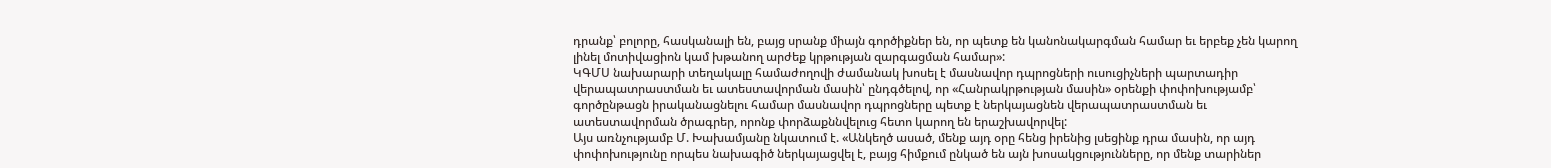դրանք՝ բոլորը, հասկանալի են, բայց սրանք միայն գործիքներ են, որ պետք են կանոնակարգման համար եւ երբեք չեն կարող լինել մոտիվացիոն կամ խթանող արժեք կրթության զարգացման համար»:
ԿԳՄՍ նախարարի տեղակալը համաժողովի ժամանակ խոսել է մասնավոր դպրոցների ուսուցիչների պարտադիր վերապատրաստման եւ ատեստավորման մասին՝ ընդգծելով, որ «Հանրակրթության մասին» օրենքի փոփոխությամբ՝ գործընթացն իրականացնելու համար մասնավոր դպրոցները պետք է ներկայացնեն վերապատրաստման եւ ատեստավորման ծրագրեր, որոնք փորձաքննվելուց հետո կարող են երաշխավորվել:
Այս առնչությամբ Մ. Խախամյանը նկատում է. «Անկեղծ ասած, մենք այդ օրը հենց իրենից լսեցինք դրա մասին, որ այդ փոփոխությունը որպես նախագիծ ներկայացվել է, բայց հիմքում ընկած են այն խոսակցությունները, որ մենք տարիներ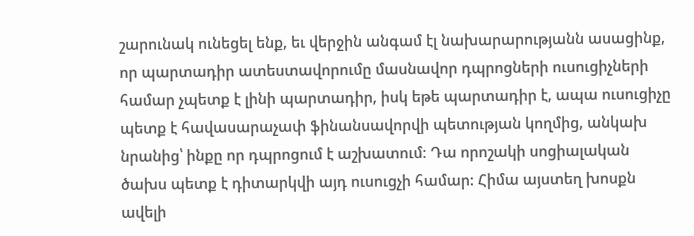շարունակ ունեցել ենք, եւ վերջին անգամ էլ նախարարությանն ասացինք, որ պարտադիր ատեստավորումը մասնավոր դպրոցների ուսուցիչների համար չպետք է լինի պարտադիր, իսկ եթե պարտադիր է, ապա ուսուցիչը պետք է հավասարաչափ ֆինանսավորվի պետության կողմից, անկախ նրանից՝ ինքը որ դպրոցում է աշխատում։ Դա որոշակի սոցիալական ծախս պետք է դիտարկվի այդ ուսուցչի համար: Հիմա այստեղ խոսքն ավելի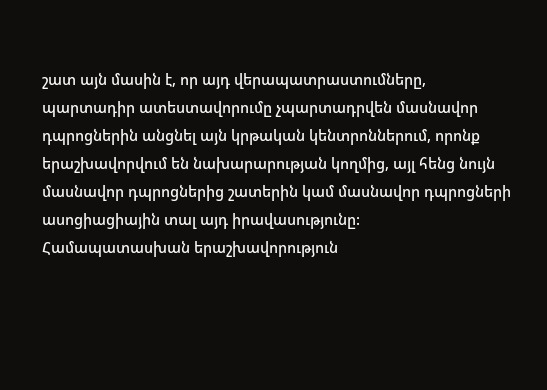շատ այն մասին է, որ այդ վերապատրաստումները, պարտադիր ատեստավորումը չպարտադրվեն մասնավոր դպրոցներին անցնել այն կրթական կենտրոններում, որոնք երաշխավորվում են նախարարության կողմից, այլ հենց նույն մասնավոր դպրոցներից շատերին կամ մասնավոր դպրոցների ասոցիացիային տալ այդ իրավասությունը: Համապատասխան երաշխավորություն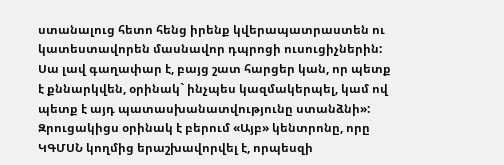ստանալուց հետո հենց իրենք կվերապատրաստեն ու կատեստավորեն մասնավոր դպրոցի ուսուցիչներին: Սա լավ գաղափար է, բայց շատ հարցեր կան, որ պետք է քննարկվեն, օրինակ` ինչպես կազմակերպել, կամ ով պետք է այդ պատասխանատվությունը ստանձնի»:
Զրուցակիցս օրինակ է բերում «Այբ» կենտրոնը, որը ԿԳՄՍՆ կողմից երաշխավորվել է, որպեսզի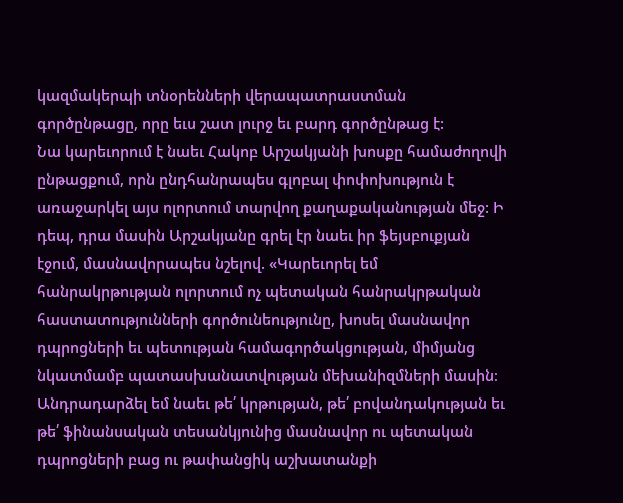կազմակերպի տնօրենների վերապատրաստման գործընթացը, որը եւս շատ լուրջ եւ բարդ գործընթաց է:
Նա կարեւորում է նաեւ Հակոբ Արշակյանի խոսքը համաժողովի ընթացքում, որն ընդհանրապես գլոբալ փոփոխություն է առաջարկել այս ոլորտում տարվող քաղաքականության մեջ: Ի դեպ, դրա մասին Արշակյանը գրել էր նաեւ իր ֆեյսբուքյան էջում, մասնավորապես նշելով. «Կարեւորել եմ հանրակրթության ոլորտում ոչ պետական հանրակրթական հաստատությունների գործունեությունը, խոսել մասնավոր դպրոցների եւ պետության համագործակցության, միմյանց նկատմամբ պատասխանատվության մեխանիզմների մասին։ Անդրադարձել եմ նաեւ թե՛ կրթության, թե՛ բովանդակության եւ թե՛ ֆինանսական տեսանկյունից մասնավոր ու պետական դպրոցների բաց ու թափանցիկ աշխատանքի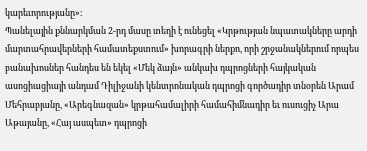կարեւորությանը»։
Պանելային քննարկման 2-րդ մասը տեղի է ունեցել «Կրթության նպատակները արդի մարտահրավերների համատեքստում» խորագրի ներքո, որի շրջանակներում որպես բանախոսներ հանդես են եկել «Մեկ ձայն» անկախ դպրոցների հայկական ասոցիացիայի անդամ Դիլիջանի կենտրոնական դպրոցի գործադիր տնօրեն Արամ Մեհրաբյանը, «Արեգնազան» կրթահամալիրի համահիմնադիր եւ ուսուցիչ Արա Աթայանը, «Հայ ասպետ» դպրոցի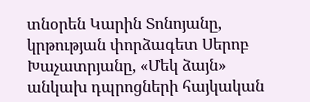տնօրեն Կարին Տոնոյանը, կրթության փորձագետ Սերոբ Խաչատրյանը, «Մեկ ձայն» անկախ դպրոցների հայկական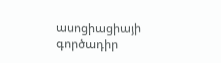ասոցիացիայի գործադիր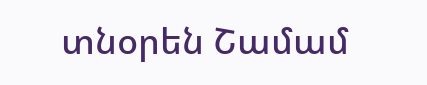տնօրեն Շամամ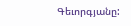Գեւորգյանը: